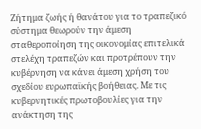Ζήτημα ζωής ή θανάτου για το τραπεζικό σύστημα θεωρούν την άμεση σταθεροποίηση της οικονομίας επιτελικά στελέχη τραπεζών και προτρέπουν την κυβέρνηση να κάνει άμεση χρήση του σχεδίου ευρωπαϊκής βοήθειας. Με τις κυβερνητικές πρωτοβουλίες για την ανάκτηση της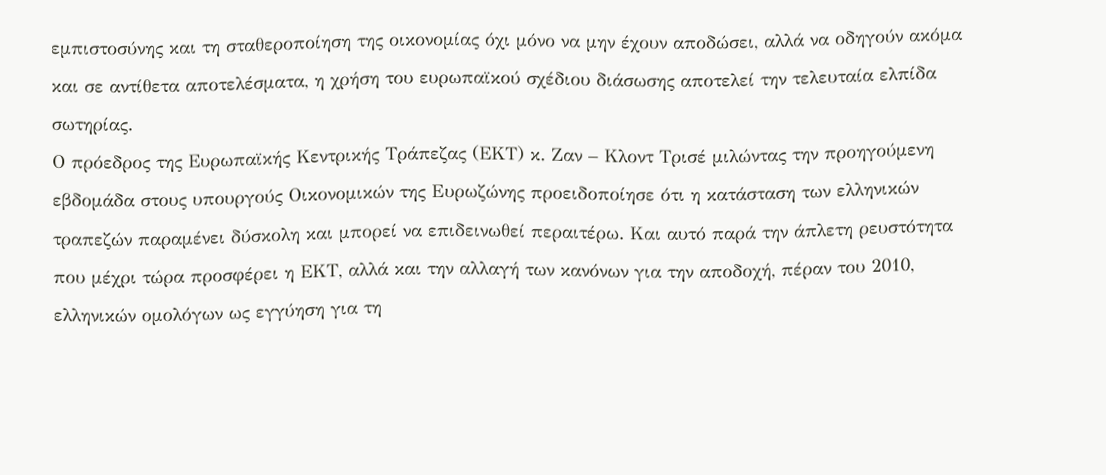εμπιστοσύνης και τη σταθεροποίηση της οικονομίας όχι μόνο να μην έχουν αποδώσει, αλλά να οδηγούν ακόμα και σε αντίθετα αποτελέσματα, η χρήση του ευρωπαϊκού σχέδιου διάσωσης αποτελεί την τελευταία ελπίδα σωτηρίας.
Ο πρόεδρος της Ευρωπαϊκής Κεντρικής Τράπεζας (ΕΚΤ) κ. Ζαν – Κλοντ Τρισέ μιλώντας την προηγούμενη εβδομάδα στους υπουργούς Οικονομικών της Eυρωζώνης προειδοποίησε ότι η κατάσταση των ελληνικών τραπεζών παραμένει δύσκολη και μπορεί να επιδεινωθεί περαιτέρω. Και αυτό παρά την άπλετη ρευστότητα που μέχρι τώρα προσφέρει η ΕΚΤ, αλλά και την αλλαγή των κανόνων για την αποδοχή, πέραν του 2010, ελληνικών ομολόγων ως εγγύηση για τη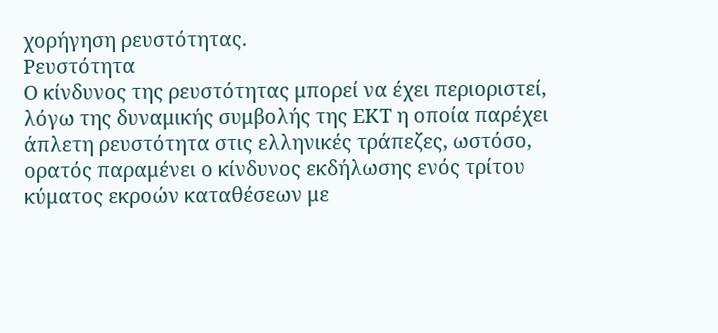χορήγηση ρευστότητας.
Ρευστότητα
Ο κίνδυνος της ρευστότητας μπορεί να έχει περιοριστεί, λόγω της δυναμικής συμβολής της ΕΚΤ η οποία παρέχει άπλετη ρευστότητα στις ελληνικές τράπεζες, ωστόσο, ορατός παραμένει ο κίνδυνος εκδήλωσης ενός τρίτου κύματος εκροών καταθέσεων με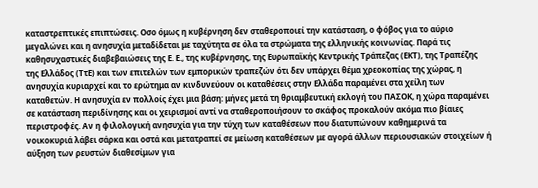καταστρεπτικές επιπτώσεις. Οσο όμως η κυβέρνηση δεν σταθεροποιεί την κατάσταση, ο φόβος για το αύριο μεγαλώνει και η ανησυχία μεταδίδεται με ταχύτητα σε όλα τα στρώματα της ελληνικής κοινωνίας. Παρά τις καθησυχαστικές διαβεβαιώσεις της Ε. Ε., της κυβέρνησης, της Ευρωπαϊκής Κεντρικής Τράπεζας (ΕΚΤ), της Τραπέζης της Ελλάδος (ΤτΕ) και των επιτελών των εμπορικών τραπεζών ότι δεν υπάρχει θέμα χρεοκοπίας της χώρας, η ανησυχία κυριαρχεί και το ερώτημα αν κινδυνεύουν οι καταθέσεις στην Ελλάδα παραμένει στα χείλη των καταθετών. Η ανησυχία εν πολλοίς έχει μια βάση: μήνες μετά τη θριαμβευτική εκλογή του ΠΑΣΟΚ, η χώρα παραμένει σε κατάσταση περιδίνησης και οι χειρισμοί αντί να σταθεροποιήσουν το σκάφος προκαλούν ακόμα πιο βίαιες περιστροφές. Αν η φιλολογική ανησυχία για την τύχη των καταθέσεων που διατυπώνουν καθημερινά τα νοικοκυριά λάβει σάρκα και οστά και μετατραπεί σε μείωση καταθέσεων με αγορά άλλων περιουσιακών στοιχείων ή αύξηση των ρευστών διαθεσίμων για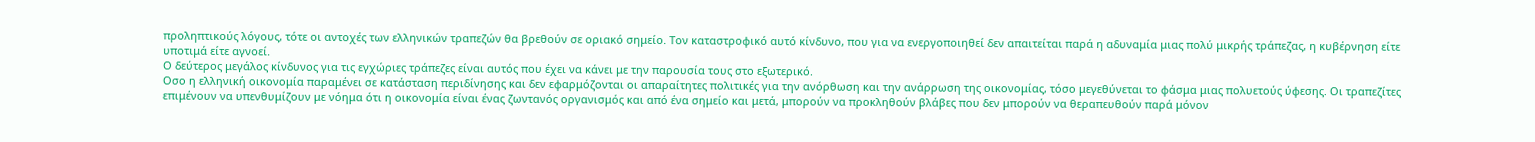προληπτικούς λόγους, τότε οι αντοχές των ελληνικών τραπεζών θα βρεθούν σε οριακό σημείο. Τον καταστροφικό αυτό κίνδυνο, που για να ενεργοποιηθεί δεν απαιτείται παρά η αδυναμία μιας πολύ μικρής τράπεζας, η κυβέρνηση είτε υποτιμά είτε αγνοεί.
Ο δεύτερος μεγάλος κίνδυνος για τις εγχώριες τράπεζες είναι αυτός που έχει να κάνει με την παρουσία τους στο εξωτερικό.
Οσο η ελληνική οικονομία παραμένει σε κατάσταση περιδίνησης και δεν εφαρμόζονται οι απαραίτητες πολιτικές για την ανόρθωση και την ανάρρωση της οικονομίας, τόσο μεγεθύνεται το φάσμα μιας πολυετούς ύφεσης. Οι τραπεζίτες επιμένουν να υπενθυμίζουν με νόημα ότι η οικονομία είναι ένας ζωντανός οργανισμός και από ένα σημείο και μετά, μπορούν να προκληθούν βλάβες που δεν μπορούν να θεραπευθούν παρά μόνον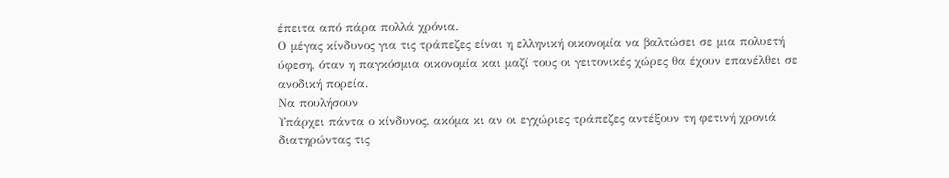έπειτα από πάρα πολλά χρόνια.
Ο μέγας κίνδυνος για τις τράπεζες είναι η ελληνική οικονομία να βαλτώσει σε μια πολυετή ύφεση, όταν η παγκόσμια οικονομία και μαζί τους οι γειτονικές χώρες θα έχουν επανέλθει σε ανοδική πορεία.
Να πουλήσουν
Υπάρχει πάντα ο κίνδυνος, ακόμα κι αν οι εγχώριες τράπεζες αντέξουν τη φετινή χρονιά διατηρώντας τις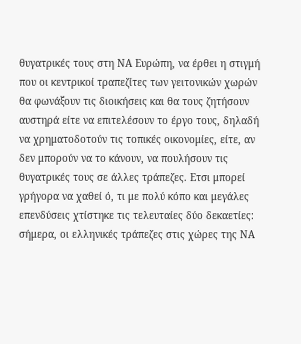θυγατρικές τους στη ΝΑ Ευρώπη, να έρθει η στιγμή που οι κεντρικοί τραπεζίτες των γειτονικών χωρών θα φωνάξουν τις διοικήσεις και θα τους ζητήσουν αυστηρά είτε να επιτελέσουν το έργο τους, δηλαδή να χρηματοδοτούν τις τοπικές οικονομίες, είτε, αν δεν μπορούν να το κάνουν, να πουλήσουν τις θυγατρικές τους σε άλλες τράπεζες. Ετσι μπορεί γρήγορα να χαθεί ό, τι με πολύ κόπο και μεγάλες επενδύσεις χτίστηκε τις τελευταίες δύο δεκαετίες: σήμερα, οι ελληνικές τράπεζες στις χώρες της ΝΑ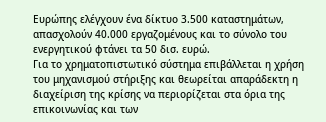Ευρώπης ελέγχουν ένα δίκτυο 3.500 καταστημάτων, απασχολούν 40.000 εργαζομένους και το σύνολο του ενεργητικού φτάνει τα 50 δισ. ευρώ.
Για το χρηματοπιστωτικό σύστημα επιβάλλεται η χρήση του μηχανισμού στήριξης και θεωρείται απαράδεκτη η διαχείριση της κρίσης να περιορίζεται στα όρια της επικοινωνίας και των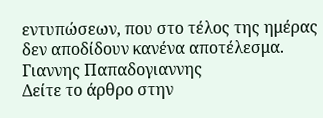εντυπώσεων, που στο τέλος της ημέρας δεν αποδίδουν κανένα αποτέλεσμα.
Γιαννης Παπαδογιαννης
Δείτε το άρθρο στην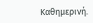Καθημερινή.